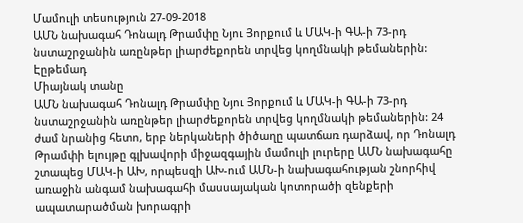Մամուլի տեսություն 27-09-2018
ԱՄՆ նախագահ Դոնալդ Թրամփը Նյու Յորքում և ՄԱԿ-ի ԳԱ-ի 73-րդ նստաշրջանին առընթեր լիարժեքորեն տրվեց կողմնակի թեմաներին:
Էըթեմադ
Միայնակ տանը
ԱՄՆ նախագահ Դոնալդ Թրամփը Նյու Յորքում և ՄԱԿ-ի ԳԱ-ի 73-րդ նստաշրջանին առընթեր լիարժեքորեն տրվեց կողմնակի թեմաներին: 24 ժամ նրանից հետո, երբ ներկաների ծիծաղը պատճառ դարձավ, որ Դոնալդ Թրամփի ելույթը գլխավորի միջազգային մամուլի լուրերը ԱՄՆ նախագահը շտապեց ՄԱԿ-ի ԱԽ, որպեսզի ԱԽ-ում ԱՄՆ-ի նախագահության շնորհիվ առաջին անգամ նախագահի մասսայական կոտորածի զենքերի ապատարածման խորագրի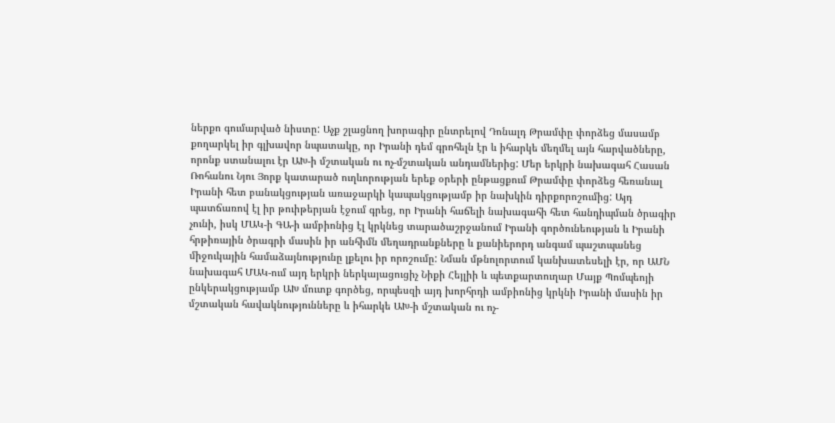ներքո գումարված նիստը: Աչք շլացնող խորագիր ընտրելով Դոնալդ Թրամփը փորձեց մասամբ քողարկել իր գլխավոր նպատակը, որ Իրանի դեմ գրոհելն էր և իհարկե մեղմել այն հարվածները, որոնք ստանալու էր ԱԽ-ի մշտական ու ոչ-մշտական անդամներից: Մեր երկրի նախագահ Հասան Ռոհանու Նյու Յորք կատարած ուղևորության երեք օրերի ընթացքում Թրամփը փորձեց հեռանալ Իրանի հետ բանակցության առաջարկի կապակցությամբ իր նախկին դիրքորոշումից: Այդ պատճառով էլ իր թուիթերյան էջում գրեց, որ Իրանի հաճելի նախագահի հետ հանդիպման ծրագիր չունի, իսկ ՄԱԿ-ի ԳԱ-ի ամբիոնից էլ կրկնեց տարածաշրջանում Իրանի գործունեության և Իրանի հրթիռային ծրագրի մասին իր անհիմն մեղադրանքները և քանիերորդ անգամ պաշտպանեց միջուկային համաձայնությունը լքելու իր որոշումը: Նման մթնոլորտում կանխատեսելի էր, որ ԱՄՆ նախագահ ՄԱԿ-ում այդ երկրի ներկայացուցիչ Նիքի Հեյլիի և պետքարտուղար Մայք Պոմպեոյի ընկերակցությամբ ԱԽ մուտք գործեց, որպեսզի այդ խորհրդի ամբիոնից կրկնի Իրանի մասին իր մշտական հավակնությունները և իհարկե ԱԽ-ի մշտական ու ոչ-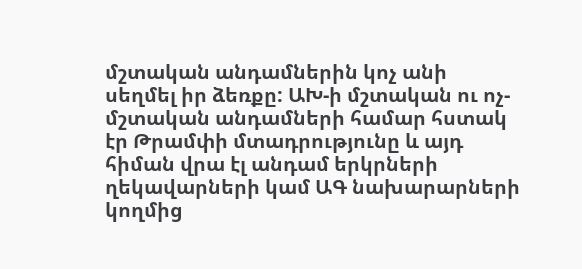մշտական անդամներին կոչ անի սեղմել իր ձեռքը: ԱԽ-ի մշտական ու ոչ-մշտական անդամների համար հստակ էր Թրամփի մտադրությունը և այդ հիման վրա էլ անդամ երկրների ղեկավարների կամ ԱԳ նախարարների կողմից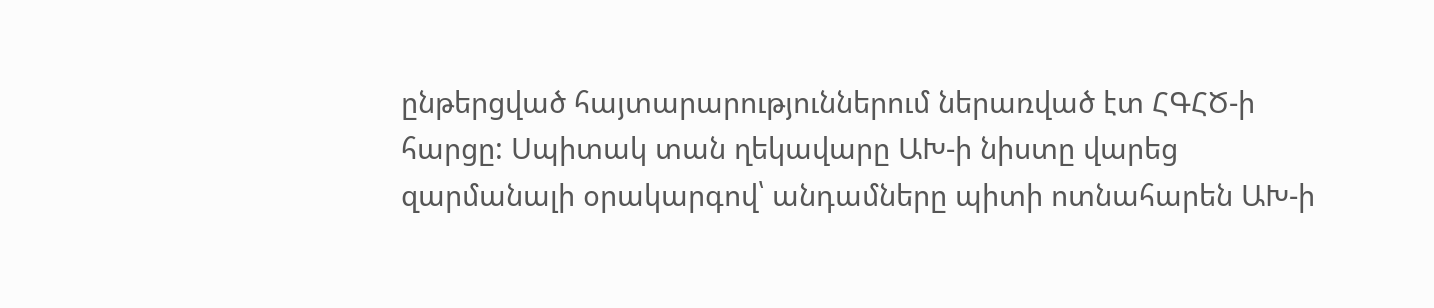ընթերցված հայտարարություններում ներառված էտ ՀԳՀԾ-ի հարցը: Սպիտակ տան ղեկավարը ԱԽ-ի նիստը վարեց զարմանալի օրակարգով՝ անդամները պիտի ոտնահարեն ԱԽ-ի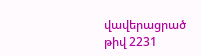վավերացրած թիվ 2231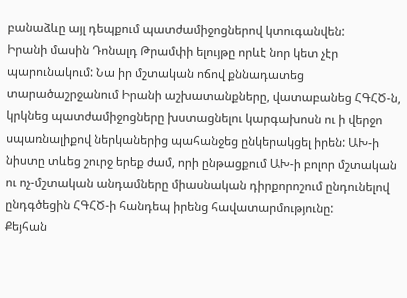բանաձևը այլ դեպքում պատժամիջոցներով կտուգանվեն:
Իրանի մասին Դոնալդ Թրամփի ելույթը որևէ նոր կետ չէր պարունակում: Նա իր մշտական ոճով քննադատեց տարածաշրջանում Իրանի աշխատանքները, վատաբանեց ՀԳՀԾ-ն, կրկնեց պատժամիջոցները խստացնելու կարգախոսն ու ի վերջո սպառնալիքով ներկաներից պահանջեց ընկերակցել իրեն: ԱԽ-ի նիստը տևեց շուրջ երեք ժամ, որի ընթացքում ԱԽ-ի բոլոր մշտական ու ոչ-մշտական անդամները միասնական դիրքորոշում ընդունելով ընդգծեցին ՀԳՀԾ-ի հանդեպ իրենց հավատարմությունը:
Քեյհան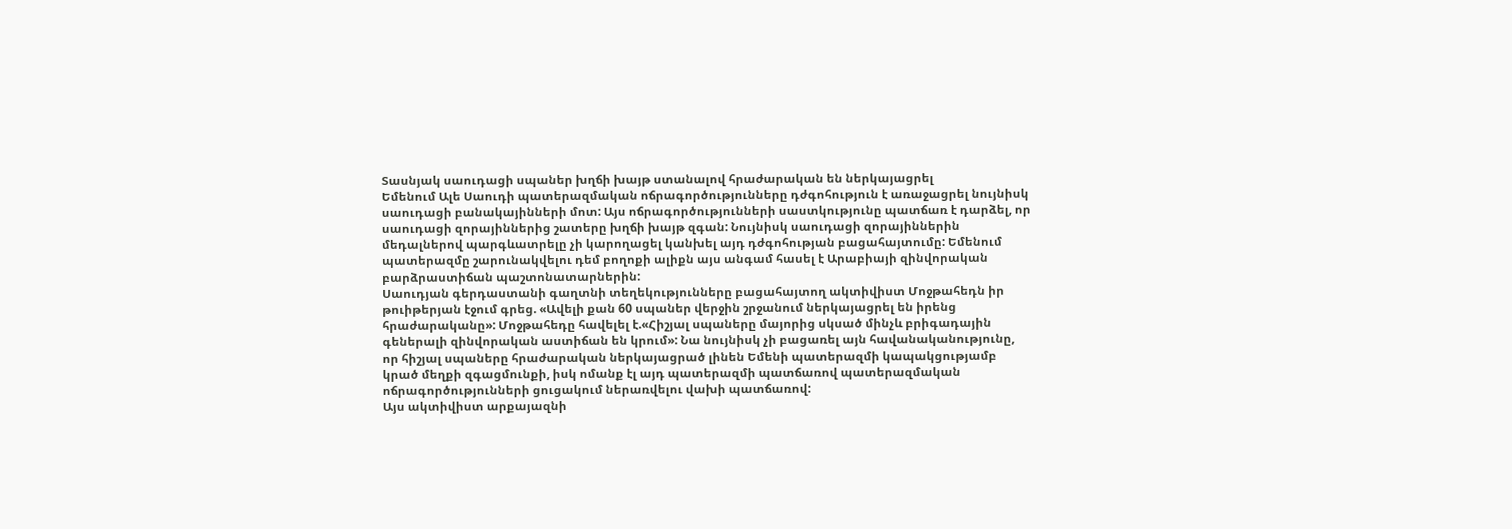Տասնյակ սաուդացի սպաներ խղճի խայթ ստանալով հրաժարական են ներկայացրել
Եմենում Ալե Սաուդի պատերազմական ոճրագործությունները դժգոհություն է առաջացրել նույնիսկ սաուդացի բանակայինների մոտ: Այս ոճրագործությունների սաստկությունը պատճառ է դարձել, որ սաուդացի զորայիններից շատերը խղճի խայթ զգան: Նույնիսկ սաուդացի զորայիններին մեդալներով պարգևատրելը չի կարողացել կանխել այդ դժգոհության բացահայտումը: Եմենում պատերազմը շարունակվելու դեմ բողոքի ալիքն այս անգամ հասել է Արաբիայի զինվորական բարձրաստիճան պաշտոնատարներին:
Սաուդյան գերդաստանի գաղտնի տեղեկությունները բացահայտող ակտիվիստ Մոջթահեդն իր թուիթերյան էջում գրեց. «Ավելի քան 60 սպաներ վերջին շրջանում ներկայացրել են իրենց հրաժարականը»: Մոջթահեդը հավելել է.«Հիշյալ սպաները մայորից սկսած մինչև բրիգադային գեներալի զինվորական աստիճան են կրում»: Նա նույնիսկ չի բացառել այն հավանականությունը, որ հիշյալ սպաները հրաժարական ներկայացրած լինեն Եմենի պատերազմի կապակցությամբ կրած մեղքի զգացմունքի, իսկ ոմանք էլ այդ պատերազմի պատճառով պատերազմական ոճրագործությունների ցուցակում ներառվելու վախի պատճառով:
Այս ակտիվիստ արքայազնի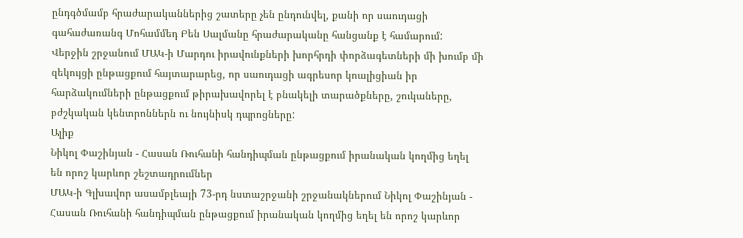ընդգծմամբ հրաժարականներից շատերը չեն ընդունվել, քանի որ սաուդացի գահաժառանգ Մոհամմեդ Բեն Սալմանը հրաժարականը հանցանք է համարում:
Վերջին շրջանում ՄԱԿ-ի Մարդու իրավունքների խորհրդի փորձագետների մի խումբ մի զեկույցի ընթացքում հայտարարեց, որ սաուդացի ագրեսոր կոալիցիան իր հարձակումների ընթացքում թիրախավորել է բնակելի տարածքները, շուկաները, բժշկական կենտրոններն ու նույնիսկ դպրոցները:
Ալիք
Նիկոլ Փաշինյան - Հասան Ռուհանի հանդիպման ընթացքում իրանական կողմից եղել են որոշ կարևոր շեշտադրումներ
ՄԱԿ-ի Գլխավոր ասամբլեայի 73-րդ նստաշրջանի շրջանակներում Նիկոլ Փաշինյան - Հասան Ռուհանի հանդիպման ընթացքում իրանական կողմից եղել են որոշ կարևոր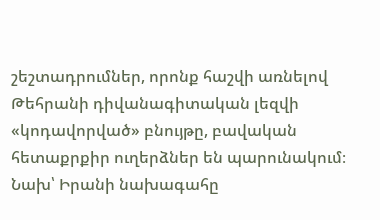շեշտադրումներ, որոնք հաշվի առնելով Թեհրանի դիվանագիտական լեզվի «կոդավորված» բնույթը, բավական հետաքրքիր ուղերձներ են պարունակում։
Նախ՝ Իրանի նախագահը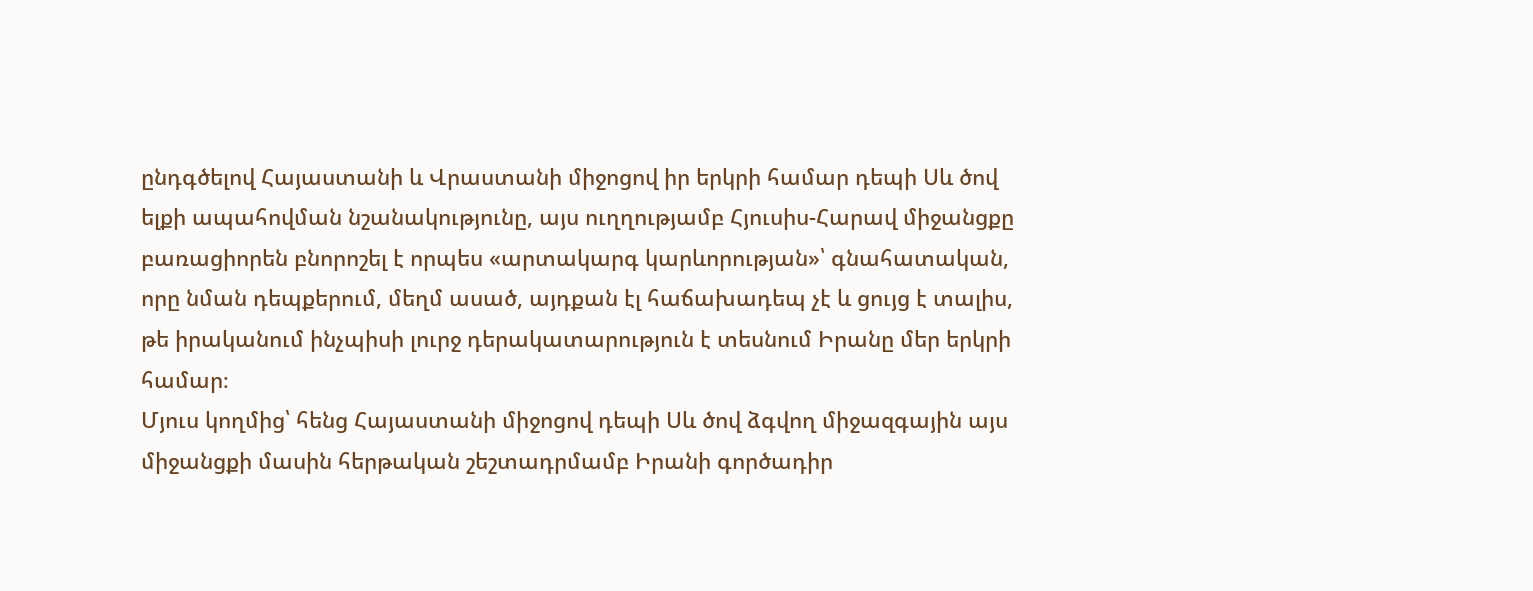ընդգծելով Հայաստանի և Վրաստանի միջոցով իր երկրի համար դեպի Սև ծով ելքի ապահովման նշանակությունը, այս ուղղությամբ Հյուսիս-Հարավ միջանցքը բառացիորեն բնորոշել է որպես «արտակարգ կարևորության»՝ գնահատական, որը նման դեպքերում, մեղմ ասած, այդքան էլ հաճախադեպ չէ և ցույց է տալիս, թե իրականում ինչպիսի լուրջ դերակատարություն է տեսնում Իրանը մեր երկրի համար։
Մյուս կողմից՝ հենց Հայաստանի միջոցով դեպի Սև ծով ձգվող միջազգային այս միջանցքի մասին հերթական շեշտադրմամբ Իրանի գործադիր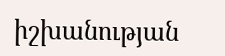իշխանության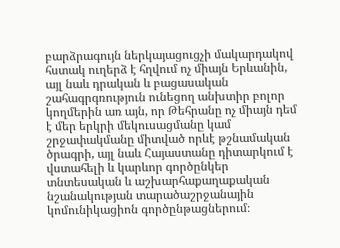բարձրագույն ներկայացուցչի մակարդակով հստակ ուղերձ է հղվում ոչ միայն Երևանին, այլ նաև դրական և բացասական շահագրգռություն ունեցող անխտիր բոլոր կողմերին առ այն, որ Թեհրանը ոչ միայն դեմ է մեր երկրի մեկուսացմանը կամ շրջափակմանը միտված որևէ թշնամական ծրագրի, այլ նաև Հայաստանը դիտարկում է վստահելի և կարևոր գործընկեր տնտեսական և աշխարհաքաղաքական նշանակության տարածաշրջանային կոմունիկացիոն գործընթացներում։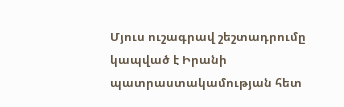Մյուս ուշագրավ շեշտադրումը կապված է Իրանի պատրաստակամության հետ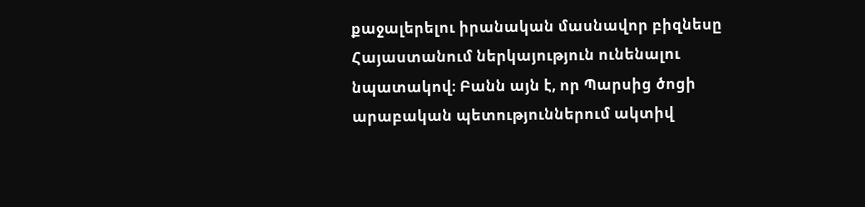քաջալերելու իրանական մասնավոր բիզնեսը Հայաստանում ներկայություն ունենալու նպատակով։ Բանն այն է, որ Պարսից ծոցի արաբական պետություններում ակտիվ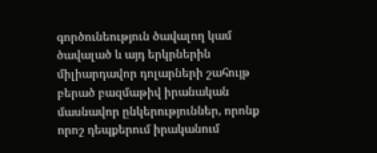գործունեություն ծավալող կամ ծավալած և այդ երկրներին միլիարդավոր դոլարների շահույթ բերած բազմաթիվ իրանական մասնավոր ընկերություններ, որոնք որոշ դեպքերում իրականում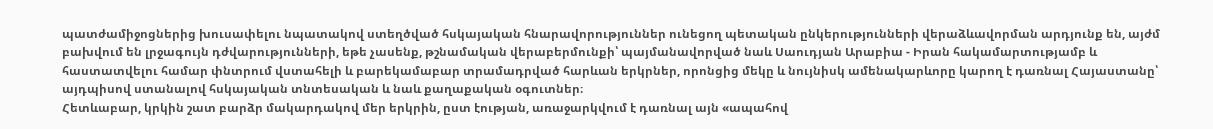պատժամիջոցներից խուսափելու նպատակով ստեղծված հսկայական հնարավորություններ ունեցող պետական ընկերությունների վերաձևավորման արդյունք են, այժմ բախվում են լրջագույն դժվարությունների, եթե չասենք, թշնամական վերաբերմունքի՝ պայմանավորված նաև Սաուդյան Արաբիա - Իրան հակամարտությամբ և հաստատվելու համար փնտրում վստահելի և բարեկամաբար տրամադրված հարևան երկրներ, որոնցից մեկը և նույնիսկ ամենակարևորը կարող է դառնալ Հայաստանը՝ այդպիսով ստանալով հսկայական տնտեսական և նաև քաղաքական օգուտներ։
Հետևաբար, կրկին շատ բարձր մակարդակով մեր երկրին, ըստ էության, առաջարկվում է դառնալ այն «ապահով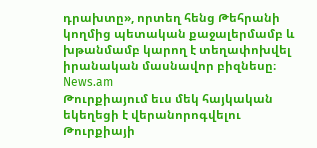դրախտը», որտեղ հենց Թեհրանի կողմից պետական քաջալերմամբ և խթանմամբ կարող է տեղափոխվել իրանական մասնավոր բիզնեսը։
News.am
Թուրքիայում եւս մեկ հայկական եկեղեցի է վերանորոգվելու
Թուրքիայի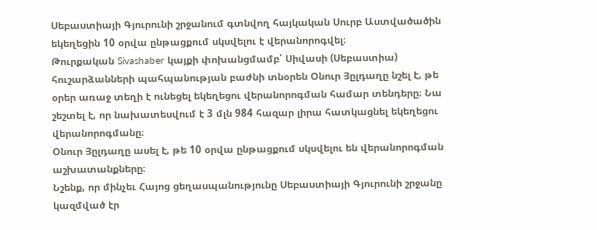Սեբաստիայի Գյուրունի շրջանում գտնվող հայկական Սուրբ Աստվածածին եկեղեցին 10 օրվա ընթացքում սկսվելու է վերանորոգվել։
Թուրքական Sivashaber կայքի փոխանցմամբ՝ Սիվասի (Սեբաստիա) հուշարձանների պահպանության բաժնի տնօրեն Օնուր Յըլդաղը նշել է, թե օրեր առաջ տեղի է ունեցել եկեղեցու վերանորոգման համար տենդերը։ Նա շեշտել է, որ նախատեսվում է 3 մլն 984 հազար լիրա հատկացնել եկեղեցու վերանորոգմանը։
Օնուր Յըլդաղը ասել է, թե 10 օրվա ընթացքում սկսվելու են վերանորոգման աշխատանքները։
Նշենք, որ մինչեւ Հայոց ցեղասպանությունը Սեբաստիայի Գյուրունի շրջանը կազմված էր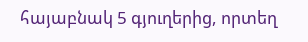հայաբնակ 5 գյուղերից, որտեղ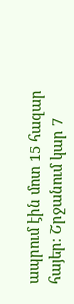ապրում էին մոտ 15 հազար հայեր։ Շրջանում կար 7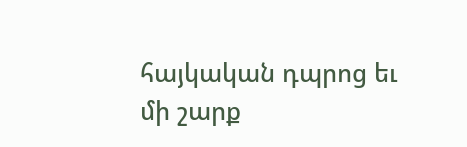հայկական դպրոց եւ մի շարք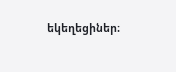եկեղեցիներ։